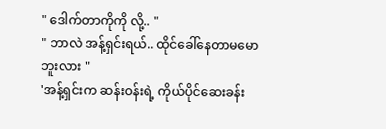" ဒေါက်တာကိုကို လို့.. "
" ဘာလဲ အန့်ရှင်းရယ်.. ထိုင်ခေါ်နေတာမမောဘူးလား "
'အန့်ရှင်းက ဆန်းဝန်းရဲ့ ကိုယ်ပိုင်ဆေးခန်း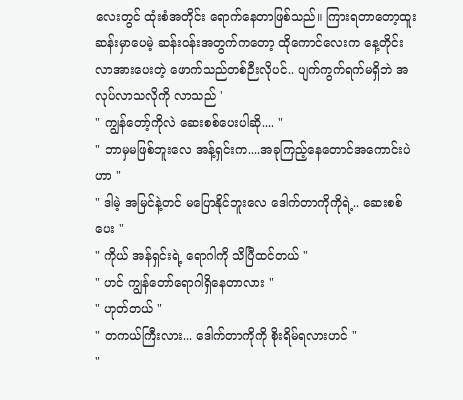လေးတွင် ထုံးစံအတိုင်း ရောက်နေတာဖြစ်သည်။ ကြားရတာတော့ထူးဆန်းမှာပေမဲ့ ဆန်းဝန်းအတွက်ကတော့ ထိုကောင်လေးက နေ့တိုင်းလာအားပေးတဲ့ ဖောက်သည်တစ်ဉီးလိုပင်.. ပျက်ကွက်ရက်မရှိဘဲ အလုပ်လာသလိုကို လာသည် '
" ကျွန်တော့်ကိုလဲ ဆေးစစ်ပေးပါဆို.... "
" ဘာမှမဖြစ်ဘူးလေ အန့်ရှင်းက....အခုကြည့်နေတောင်အကောင်းပဲဟာ "
" ဒါမဲ့ အမြင်နဲ့တင် မပြောနိုင်ဘူးလေ ဒေါက်တာကိုကိုရဲ့.. ဆေးစစ်ပေး "
" ကိုယ် အန်ရှင်းရဲ့ ရောဂါကို သိပြီထင်တယ် "
" ဟင် ကျွန်တော်ရောဂါရှိနေတာလား "
" ဟုတ်တယ် "
" တကယ်ကြီးလား... ဒေါက်တာကိုကို စိုးရိမ်ရလားဟင် "
"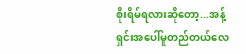စိုးရိမ်ရလားဆိုတော့...အန့်ရှင်းအပေါ်မူတည်တယ်လေ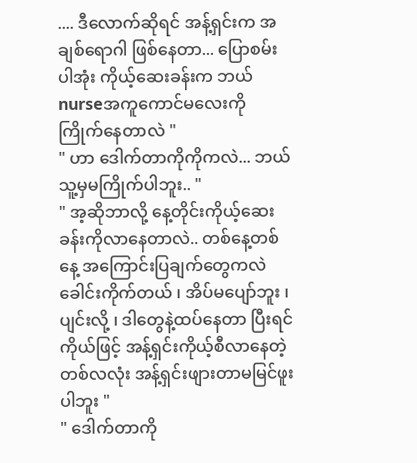.... ဒီလောက်ဆိုရင် အန့်ရှင်းက အချစ်ရောဂါ ဖြစ်နေတာ... ပြောစမ်းပါအုံး ကိုယ့်ဆေးခန်းက ဘယ်nurseအကူကောင်မလေးကို ကြိုက်နေတာလဲ "
" ဟာ ဒေါက်တာကိုကိုကလဲ... ဘယ်သူ့မှမကြိုက်ပါဘူး.. "
" အ့ဆိုဘာလို့ နေ့တိုင်းကိုယ့်ဆေးခန်းကိုလာနေတာလဲ.. တစ်နေ့တစ်နေ့ အကြောင်းပြချက်တွေကလဲ ခေါင်းကိုက်တယ် ၊ အိပ်မပျော်ဘူး ၊ ပျင်းလို့ ၊ ဒါတွေနဲ့ထပ်နေတာ ပြီးရင် ကိုယ်ဖြင့် အန့်ရှင်းကိုယ့်စီလာနေတဲ့တစ်လလုံး အန့်ရှင်းဖျားတာမမြင်ဖူးပါဘူး "
" ဒေါက်တာကို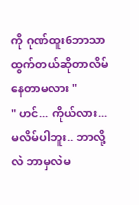ကို ဂုဏ်ထူး6ဘာသာထွက်တယ်ဆိုတာလိမ်နေတာမလား "
" ဟင်... ကိုယ်လား... မလိမ်ပါဘူး.. ဘာလို့လဲ ဘာမှလဲမ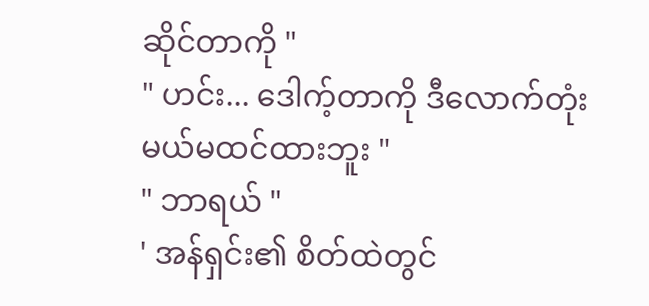ဆိုင်တာကို "
" ဟင်း... ဒေါက့်တာကို ဒီလောက်တုံးမယ်မထင်ထားဘူး "
" ဘာရယ် "
' အန်ရှင်း၏ စိတ်ထဲတွင်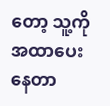တော့ သူ့ကိုအထာပေးနေတာ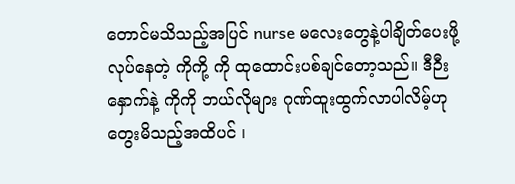တောင်မသိသည့်အပြင် nurse မလေးတွေနဲ့ပါချိတ်ပေးဖို့လုပ်နေတဲ့ ကိုကို့ ကို ထုထောင်းပစ်ချင်တော့သည်။ ဒီဉီးနှောက်နဲ့ ကိုကို ဘယ်လိုများ ဂုဏ်ထူးထွက်လာပါလိမ့်ဟု တွေးမိသည့်အထိပင် ၊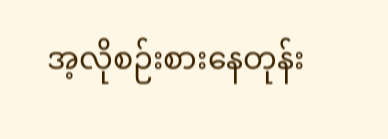အ့လိုစဉ်းစားနေတုန်း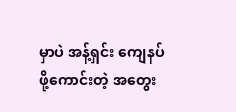မှာပဲ အန့်ရှင်း ကျေနပ်ဖို့ကောင်းတဲ့ အတွေး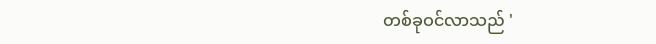တစ်ခုဝင်လာသည် '